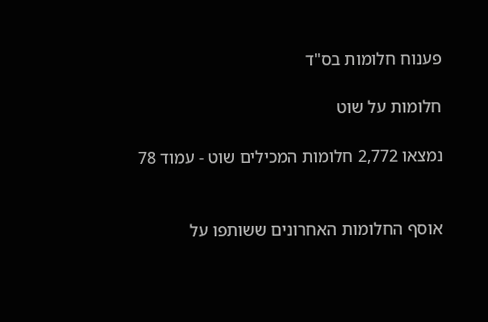פענוח חלומות בס"ד

חלומות על שוט

נמצאו 2,772 חלומות המכילים שוט - עמוד 78


אוסף החלומות האחרונים ששותפו על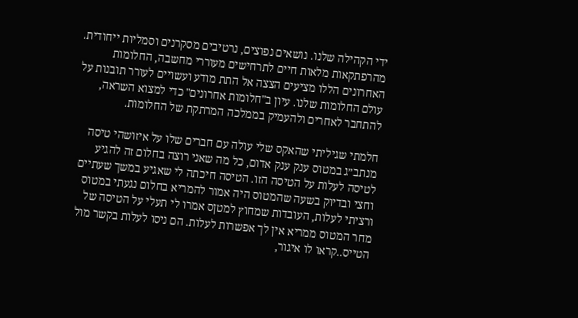ידי הקהילה שלנו. נושאים נפוצים, נרטיבים מסקרנים וסמליות ייחודית. מהרפתקאות מלאות חיים לתרחישים מעוררי מחשבה, החלומות האחרונים הללו מציעים הצצה אל התת מודע ועשויים לעורר תובנות על עולם החלומות שלנו. עיון ב"חלומות אחרונים" כדי למצוא השראה, להתחבר לאחרים ולהעמיק בממלכה המרתקת של החלומות.

חלמתי שגיליתי שהאקס שלי עולה עם חברים שלו על איזושהי טיסה מנתב״ג במטוס ענק ענק אדום, כל מה שאני רוצה בחלום זה להגיע לטיסה לעלות על הטיסה הזו. הטיסה חיכתה לי שאגיע במשך שעתיים וחצי ובדיוק בשעה שהמטוס היה אמור להמריא בחלום נגעתי במטוס ורציתי לעלות, העובדות שמחוץ למטןס אמרו לי תעלי על הטיסה של מחר המטוס ממריא אין לך אפשרות לעלות. הם ניסו לעלות בקשר מול הטייס..קראו לו איגור,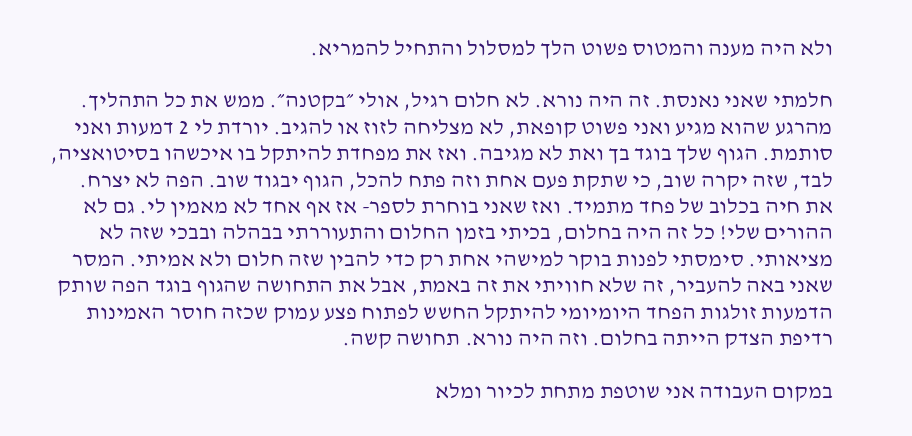ולא היה מענה והמטוס פשוט הלך למסלול והתחיל להמריא.

חלמתי שאני נאנסת. זה היה נורא. לא חלום רגיל, אולי ״בקטנה״. ממש את כל התהליך. מהרגע שהוא מגיע ואני פשוט קופאת, לא מצליחה לזוז או להגיב. יורדת לי 2 דמעות ואני סותמת. הגוף שלך בוגד בך ואת לא מגיבה. ואז את מפחדת להיתקל בו איכשהו בסיטואציה, לבד, שזה יקרה שוב, כי שתקת פעם אחת וזה פתח להכל, הגוף יבגוד שוב. הפה לא יצרח. את חיה בכלוב של פחד מתמיד. ואז שאני בוחרת לספר- אז אף אחד לא מאמין לי. גם לא ההורים שלי! כל זה היה בחלום, בכיתי בזמן החלום והתעוררתי בבהלה ובבכי שזה לא מציאותי. סימסתי לפנות בוקר למישהי אחת רק כדי להבין שזה חלום ולא אמיתי. המסר שאני באה להעביר, זה שלא חוויתי את זה באמת, אבל את התחושה שהגוף בוגד הפה שותק הדמעות זולגות הפחד היומיומי להיתקל החשש לפתוח פצע עמוק שכזה חוסר האמינות רדיפת הצדק הייתה בחלום. וזה היה נורא. תחושה קשה.

במקום העבודה אני שוטפת מתחת לכיור ומלא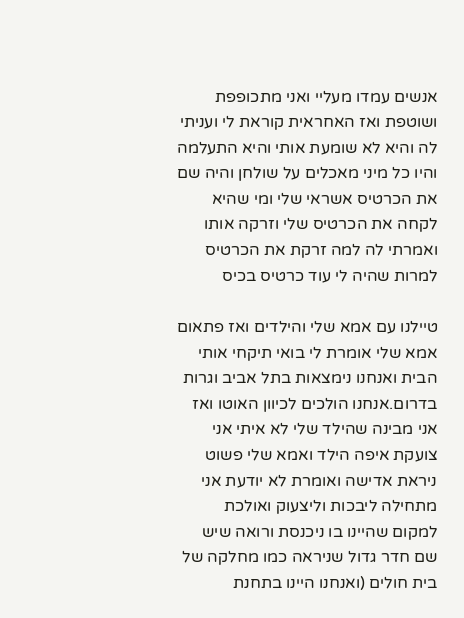אנשים עמדו מעליי ואני מתכופפת ושוטפת ואז האחראית קוראת לי ועניתי לה והיא לא שומעת אותי והיא התעלמה והיו כל מיני מאכלים על שולחן והיה שם את הכרטיס אשראי שלי ומי שהיא לקחה את הכרטיס שלי וזרקה אותו ואמרתי לה למה זרקת את הכרטיס למרות שהיה לי עוד כרטיס בכיס

טיילנו עם אמא שלי והילדים ואז פתאום אמא שלי אומרת לי בואי תיקחי אותי הבית ואנחנו נימצאות בתל אביב וגרות בדרום.אנחנו הולכים לכיוון האוטו ואז אני מבינה שהילד שלי לא איתי אני צועקת איפה הילד ואמא שלי פשוט ניראת אדישה ואומרת לא יודעת אני מתחילה ליבכות וליצעוק ואולכת למקום שהיינו בו ניכנסת ורואה שיש שם חדר גדול שניראה כמו מחלקה של בית חולים (ואנחנו היינו בתחנת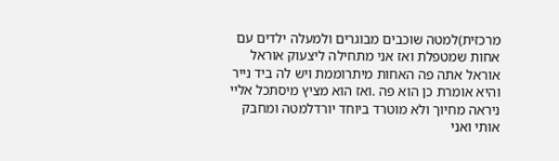מרכזית)למטה שוכבים מבוגרים ולמעלה ילדים עם אחות שמטפלת ואז אני מתחילה ליצעוק אוראל אוראל אתה פה האחות מיתרוממת ויש לה ביד נייר והיא אומרת כן הוא פה .ואז הוא מציץ מיסתכל אליי ניראה מחיוך ולא מוטרד ביוחד יורדלמטה ומחבק אותי ואני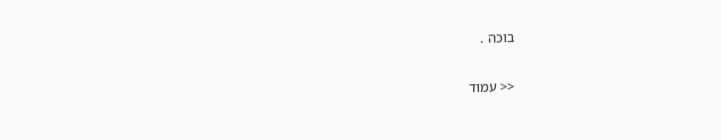בוכה .

<< עמוד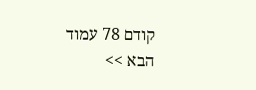קודם 78 עמוד הבא >>